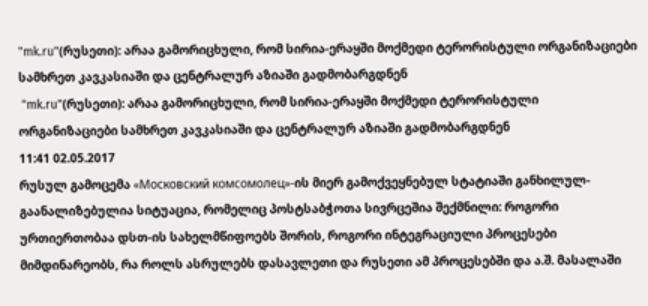"mk.ru"(რუსეთი): არაა გამორიცხული, რომ სირია-ერაყში მოქმედი ტერორისტული ორგანიზაციები სამხრეთ კავკასიაში და ცენტრალურ აზიაში გადმობარგდნენ
 "mk.ru"(რუსეთი): არაა გამორიცხული, რომ სირია-ერაყში მოქმედი ტერორისტული ორგანიზაციები სამხრეთ კავკასიაში და ცენტრალურ აზიაში გადმობარგდნენ
11:41 02.05.2017
რუსულ გამოცემა «Московский комсомолец»-ის მიერ გამოქვეყნებულ სტატიაში განხილულ-გაანალიზებულია სიტუაცია, რომელიც პოსტსაბჭოთა სივრცეშია შექმნილი: როგორი ურთიერთობაა დსთ-ის სახელმწიფოებს შორის, როგორი ინტეგრაციული პროცესები მიმდინარეობს, რა როლს ასრულებს დასავლეთი და რუსეთი ამ პროცესებში და ა.შ. მასალაში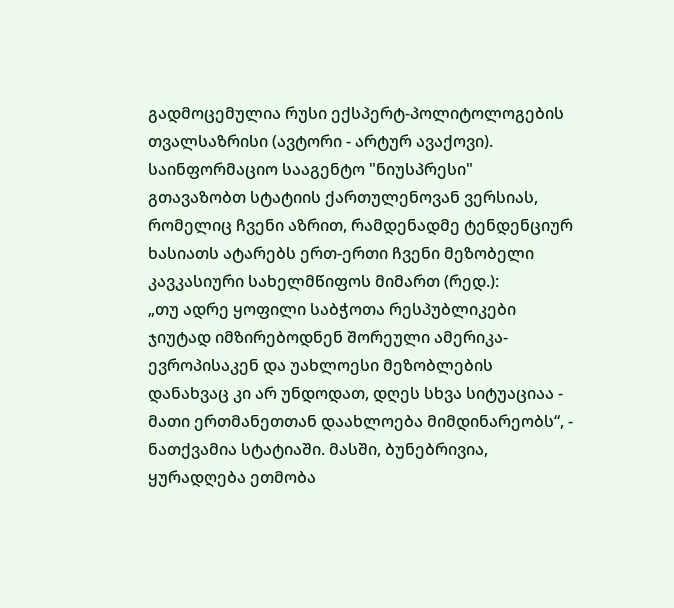გადმოცემულია რუსი ექსპერტ-პოლიტოლოგების თვალსაზრისი (ავტორი - არტურ ავაქოვი).
საინფორმაციო სააგენტო "ნიუსპრესი" გთავაზობთ სტატიის ქართულენოვან ვერსიას, რომელიც ჩვენი აზრით, რამდენადმე ტენდენციურ ხასიათს ატარებს ერთ-ერთი ჩვენი მეზობელი კავკასიური სახელმწიფოს მიმართ (რედ.):
„თუ ადრე ყოფილი საბჭოთა რესპუბლიკები ჯიუტად იმზირებოდნენ შორეული ამერიკა-ევროპისაკენ და უახლოესი მეზობლების დანახვაც კი არ უნდოდათ, დღეს სხვა სიტუაციაა - მათი ერთმანეთთან დაახლოება მიმდინარეობს“, - ნათქვამია სტატიაში. მასში, ბუნებრივია, ყურადღება ეთმობა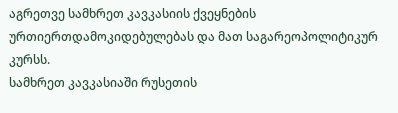აგრეთვე სამხრეთ კავკასიის ქვეყნების ურთიერთდამოკიდებულებას და მათ საგარეოპოლიტიკურ კურსს.
სამხრეთ კავკასიაში რუსეთის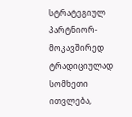სტრატეგიულ პარტნიორ-მოკავშირედ ტრადიციულად სომხეთი ითვლება,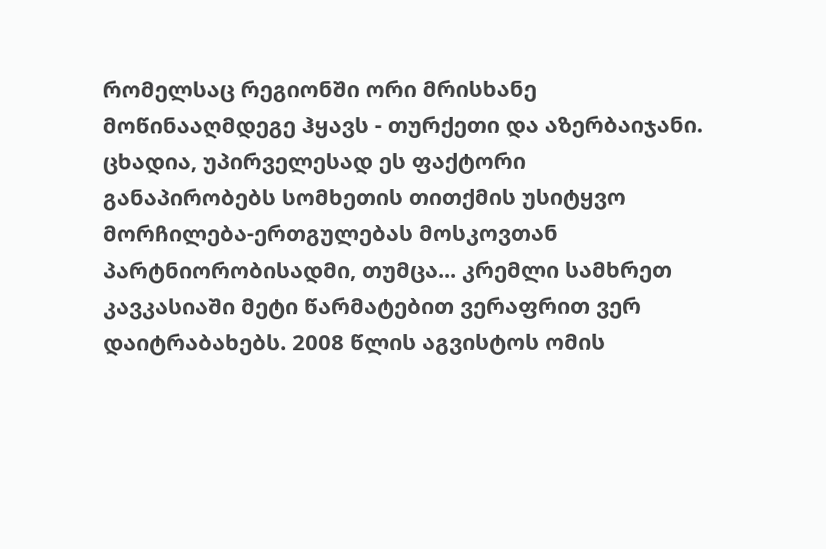რომელსაც რეგიონში ორი მრისხანე მოწინააღმდეგე ჰყავს - თურქეთი და აზერბაიჯანი. ცხადია, უპირველესად ეს ფაქტორი განაპირობებს სომხეთის თითქმის უსიტყვო მორჩილება-ერთგულებას მოსკოვთან პარტნიორობისადმი, თუმცა... კრემლი სამხრეთ კავკასიაში მეტი წარმატებით ვერაფრით ვერ დაიტრაბახებს. 2008 წლის აგვისტოს ომის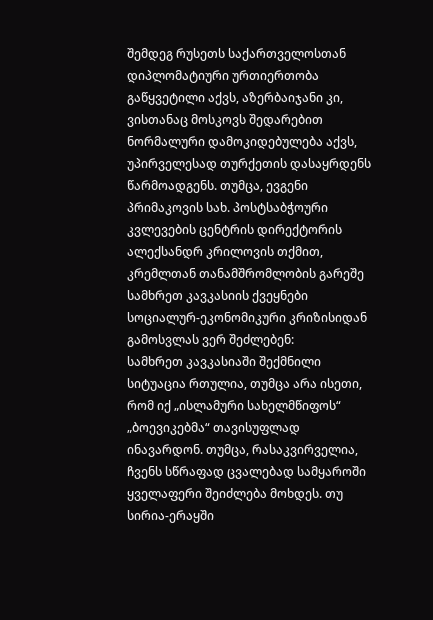შემდეგ რუსეთს საქართველოსთან დიპლომატიური ურთიერთობა გაწყვეტილი აქვს, აზერბაიჯანი კი, ვისთანაც მოსკოვს შედარებით ნორმალური დამოკიდებულება აქვს, უპირველესად თურქეთის დასაყრდენს წარმოადგენს. თუმცა, ევგენი პრიმაკოვის სახ. პოსტსაბჭოური კვლევების ცენტრის დირექტორის ალექსანდრ კრილოვის თქმით, კრემლთან თანამშრომლობის გარეშე სამხრეთ კავკასიის ქვეყნები სოციალურ-ეკონომიკური კრიზისიდან გამოსვლას ვერ შეძლებენ:
სამხრეთ კავკასიაში შექმნილი სიტუაცია რთულია, თუმცა არა ისეთი, რომ იქ „ისლამური სახელმწიფოს“ „ბოევიკებმა“ თავისუფლად ინავარდონ. თუმცა, რასაკვირველია, ჩვენს სწრაფად ცვალებად სამყაროში ყველაფერი შეიძლება მოხდეს. თუ სირია-ერაყში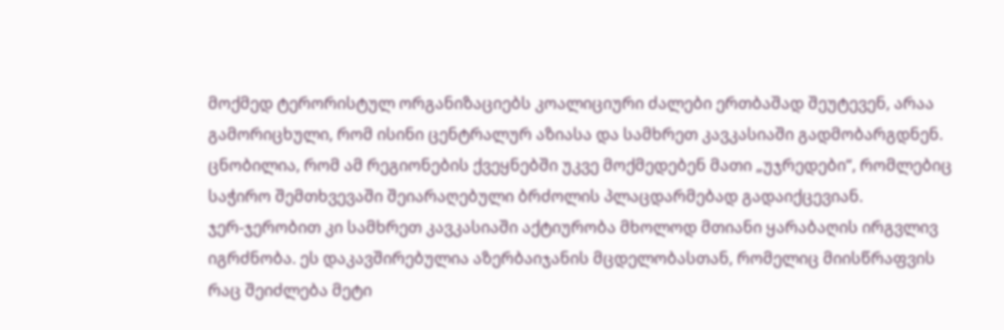მოქმედ ტერორისტულ ორგანიზაციებს კოალიციური ძალები ერთბაშად შეუტევენ, არაა გამორიცხული, რომ ისინი ცენტრალურ აზიასა და სამხრეთ კავკასიაში გადმობარგდნენ. ცნობილია, რომ ამ რეგიონების ქვეყნებში უკვე მოქმედებენ მათი „უჯრედები“, რომლებიც საჭირო შემთხვევაში შეიარაღებული ბრძოლის პლაცდარმებად გადაიქცევიან.
ჯერ-ჯერობით კი სამხრეთ კავკასიაში აქტიურობა მხოლოდ მთიანი ყარაბაღის ირგვლივ იგრძნობა. ეს დაკავშირებულია აზერბაიჯანის მცდელობასთან, რომელიც მიისწრაფვის რაც შეიძლება მეტი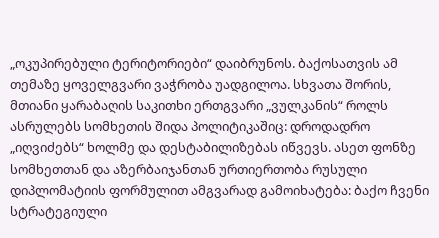„ოკუპირებული ტერიტორიები“ დაიბრუნოს. ბაქოსათვის ამ თემაზე ყოველგვარი ვაჭრობა უადგილოა. სხვათა შორის, მთიანი ყარაბაღის საკითხი ერთგვარი „ვულკანის“ როლს ასრულებს სომხეთის შიდა პოლიტიკაშიც: დროდადრო „იღვიძებს“ ხოლმე და დესტაბილიზებას იწვევს. ასეთ ფონზე სომხეთთან და აზერბაიჯანთან ურთიერთობა რუსული დიპლომატიის ფორმულით ამგვარად გამოიხატება: ბაქო ჩვენი სტრატეგიული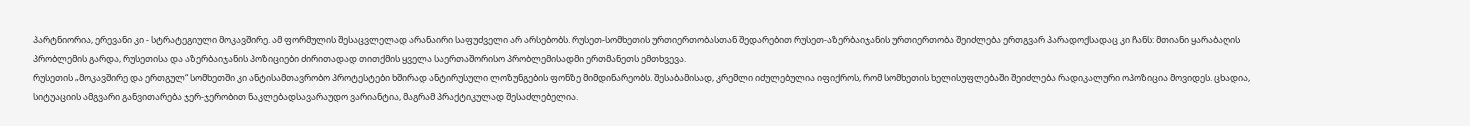პარტნიორია, ერევანი კი - სტრატეგიული მოკავშირე. ამ ფორმულის შესაცვლელად არანაირი საფუძველი არ არსებობს. რუსეთ-სომხეთის ურთიერთობასთან შედარებით რუსეთ-აზერბაიჯანის ურთიერთობა შეიძლება ერთგვარ პარადოქსადაც კი ჩანს: მთიანი ყარაბაღის პრობლემის გარდა, რუსეთისა და აზერბაიჯანის პოზიციები ძირითადად თითქმის ყველა საერთაშორისო პრობლემისადმი ერთმანეთს ემთხვევა.
რუსეთის „მოკავშირე და ერთგულ“ სომხეთში კი ანტისამთავრობო პროტესტები ხშირად ანტირუსული ლოზუნგების ფონზე მიმდინარეობს. შესაბამისად, კრემლი იძულებულია იფიქროს, რომ სომხეთის ხელისუფლებაში შეიძლება რადიკალური ოპოზიცია მოვიდეს. ცხადია, სიტუაციის ამგვარი განვითარება ჯერ-ჯერობით ნაკლებადსავარაუდო ვარიანტია, მაგრამ პრაქტიკულად შესაძლებელია.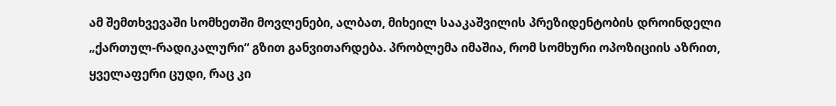ამ შემთხვევაში სომხეთში მოვლენები, ალბათ, მიხეილ სააკაშვილის პრეზიდენტობის დროინდელი „ქართულ-რადიკალური“ გზით განვითარდება. პრობლემა იმაშია, რომ სომხური ოპოზიციის აზრით, ყველაფერი ცუდი, რაც კი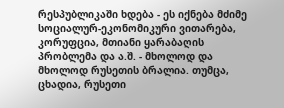რესპუბლიკაში ხდება - ეს იქნება მძიმე სოციალურ-ეკონომიკური ვითარება, კორუფცია, მთიანი ყარაბაღის პრობლემა და ა.შ. - მხოლოდ და მხოლოდ რუსეთის ბრალია. თუმცა, ცხადია, რუსეთი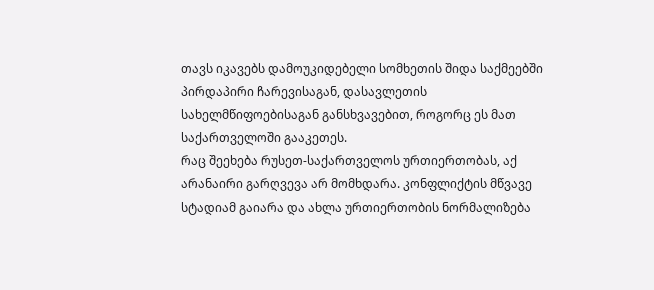თავს იკავებს დამოუკიდებელი სომხეთის შიდა საქმეებში პირდაპირი ჩარევისაგან, დასავლეთის სახელმწიფოებისაგან განსხვავებით, როგორც ეს მათ საქართველოში გააკეთეს.
რაც შეეხება რუსეთ-საქართველოს ურთიერთობას, აქ არანაირი გარღვევა არ მომხდარა. კონფლიქტის მწვავე სტადიამ გაიარა და ახლა ურთიერთობის ნორმალიზება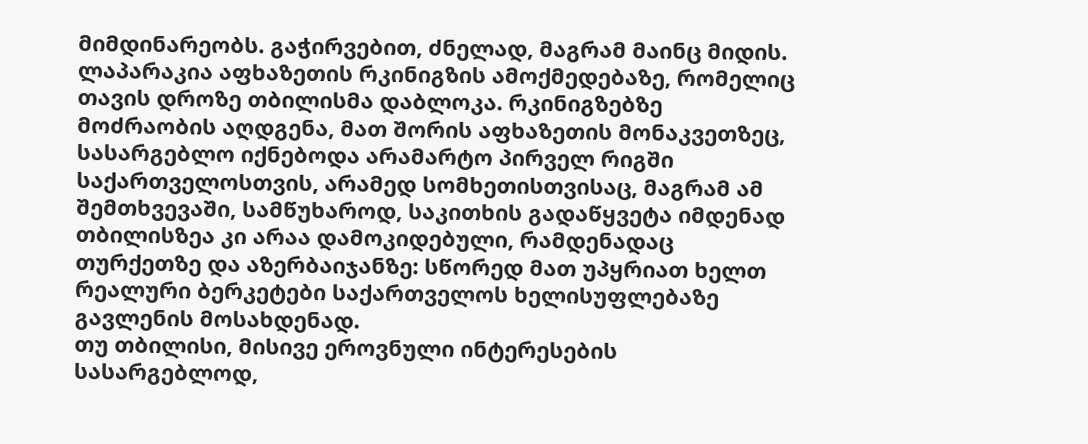მიმდინარეობს. გაჭირვებით, ძნელად, მაგრამ მაინც მიდის. ლაპარაკია აფხაზეთის რკინიგზის ამოქმედებაზე, რომელიც თავის დროზე თბილისმა დაბლოკა. რკინიგზებზე მოძრაობის აღდგენა, მათ შორის აფხაზეთის მონაკვეთზეც, სასარგებლო იქნებოდა არამარტო პირველ რიგში საქართველოსთვის, არამედ სომხეთისთვისაც, მაგრამ ამ შემთხვევაში, სამწუხაროდ, საკითხის გადაწყვეტა იმდენად თბილისზეა კი არაა დამოკიდებული, რამდენადაც თურქეთზე და აზერბაიჯანზე: სწორედ მათ უპყრიათ ხელთ რეალური ბერკეტები საქართველოს ხელისუფლებაზე გავლენის მოსახდენად.
თუ თბილისი, მისივე ეროვნული ინტერესების სასარგებლოდ,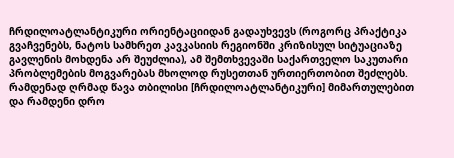ჩრდილოატლანტიკური ორიენტაციიდან გადაუხვევს (როგორც პრაქტიკა გვაჩვენებს, ნატოს სამხრეთ კავკასიის რეგიონში კრიზისულ სიტუაციაზე გავლენის მოხდენა არ შეუძლია), ამ შემთხვევაში საქართველო საკუთარი პრობლემების მოგვარებას მხოლოდ რუსეთთან ურთიერთობით შეძლებს. რამდენად ღრმად წავა თბილისი [ჩრდილოატლანტიკური] მიმართულებით და რამდენი დრო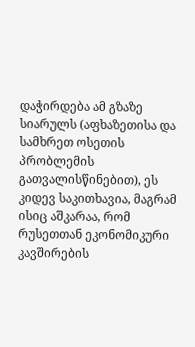დაჭირდება ამ გზაზე სიარულს (აფხაზეთისა და სამხრეთ ოსეთის პრობლემის გათვალისწინებით), ეს კიდევ საკითხავია, მაგრამ ისიც აშკარაა, რომ რუსეთთან ეკონომიკური კავშირების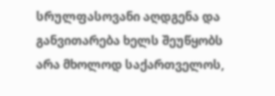სრულფასოვანი აღდგენა და განვითარება ხელს შეუწყობს არა მხოლოდ საქართველოს,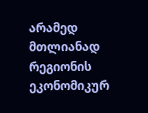არამედ მთლიანად რეგიონის ეკონომიკურ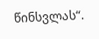წინსვლას“.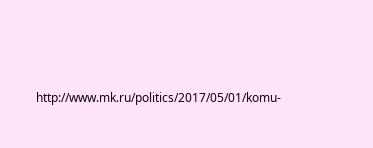http://www.mk.ru/politics/2017/05/01/komu-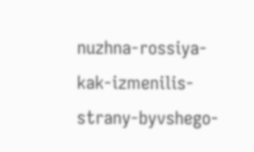nuzhna-rossiya-kak-izmenilis-strany-byvshego-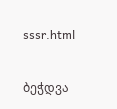sssr.html

ბეჭდვა